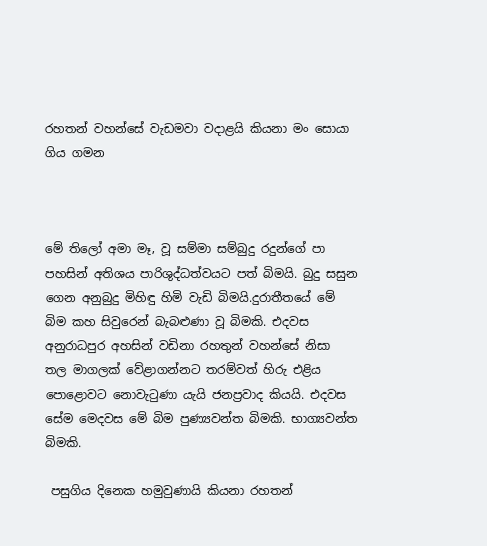රහතන් වහන්සේ වැඩමවා වදාළයි කියනා මං සොයා ගිය ගමන



මේ තිලෝ අමා මෑ‚ වූ සම්මා සම්බුදු රදුන්ගේ පා පහසින් අතිශය පාරිශුද්ධත්වයට පත් බිමයි. බුදු සසුන ගෙන අනුබුදු මිහිඳු හිමි වැඩි බිමයි.දුරාතීතයේ මේ බිම කහ සිවුරෙන් බැබළුණා වූ බිමකි. එදවස අනුරාධපුර අහසින් වඩිනා රහතුන් වහන්සේ නිසා තල මාගලක් වේළාගන්නට තරම්වත් හිරු එළිය පොළොවට නොවැටුණා යැයි ජනප්‍රවාද කියයි. එදවස සේම මෙදවස මේ බිම පුණ්‍යවන්ත බිමකි. භාග්‍යවන්ත බිමකි.

 පසුගිය දිනෙක හමුවුණායි කියනා රහතන්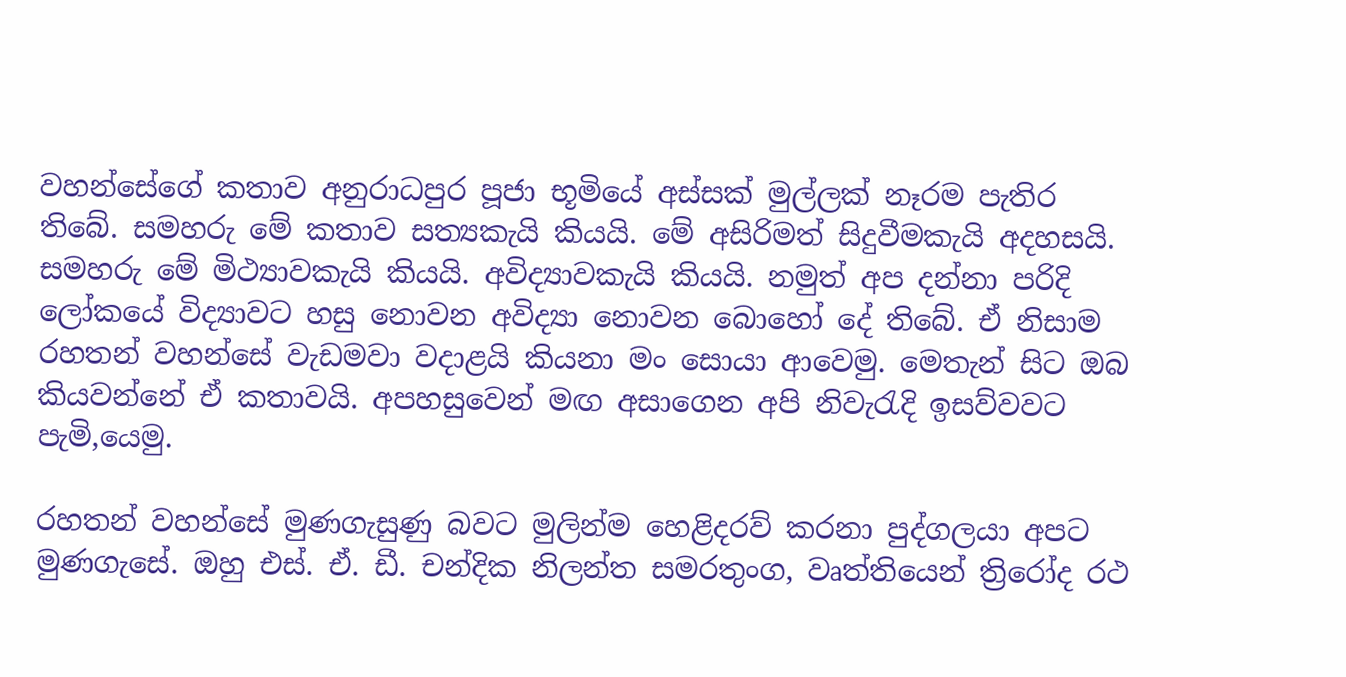වහන්සේගේ කතාව අනුරාධපුර පූජා භූමියේ අස්සක් මුල්ලක් නෑරම පැතිර තිබේ. සමහරු මේ කතාව සත්‍යකැයි කියයි. මේ අසිරිමත් සිදුවීමකැයි අදහසයි. සමහරු මේ මිථ්‍යාවකැයි කියයි. අවිද්‍යාවකැයි කියයි. නමුත් අප දන්නා පරිදි ලෝකයේ විද්‍යාවට හසු නොවන අවිද්‍යා නොවන බොහෝ දේ තිබේ. ඒ නිසාම රහතන් වහන්සේ වැඩමවා වදාළයි කියනා මං සොයා ආවෙමු. මෙතැන් සිට ඔබ කියවන්නේ ඒ කතාවයි. අපහසුවෙන් මඟ අසාගෙන අපි නිවැරැදි ඉසව්වවට පැමි‚යෙමු.

රහතන් වහන්සේ මුණගැසුණු බවට මුලින්ම හෙළිදරව් කරනා පුද්ගලයා අපට මුණගැසේ. ඔහු එස්. ඒ. ඩී. චන්දික නිලන්ත සමරතුංග, වෘත්තියෙන් ත්‍රිරෝද රථ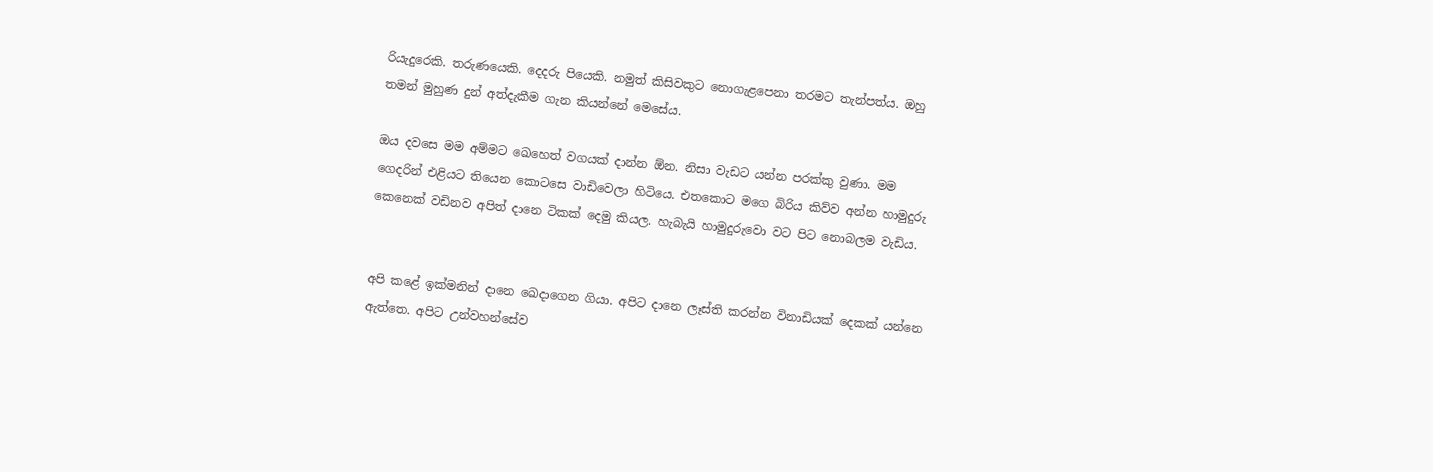රියැදුරෙකි. තරුණයෙකි. දෙදරු පියෙකි. නමුත් කිසිවකුට නොගැළපෙනා තරමට තැන්පත්ය. ඔහු තමන් මුහුණ දුන් අත්දැකීම ගැන කියන්නේ මෙසේය.

ඔය දවසෙ මම අම්මට ඛෙහෙත් වගයක් දාන්න ඕන. නිසා වැඩට යන්න පරක්කු වුණා. මම ගෙදරින් එළියට තියෙන කොටසෙ වාඩිවෙලා හිටියෙ. එතකොට මගෙ බිරිය කිව්ව අන්න හාමුදුරු කෙනෙක් වඩිනව අපිත් දානෙ ටිකක් දෙමු කියල. හැබැයි හාමුදුරුවො වට පිට නොබලම වැඩිය.


අපි කළේ ඉක්මනින් දානෙ ඛෙදාගෙන ගියා. අපිට දානෙ ලෑස්ති කරන්න විනාඩියක් දෙකක් යන්නෙ ඇත්තෙ. අපිට උන්වහන්සේව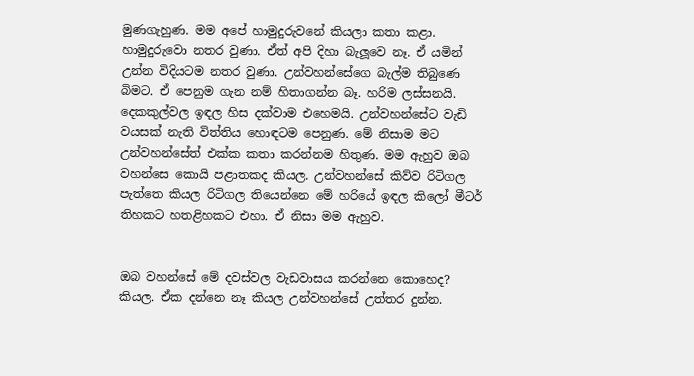මුණගැහුණ. මම අපේ හාමුදුරුවනේ කියලා කතා කළා. හාමුදුරුවො නතර වුණා. ඒත් අපි දිහා බැලූ‍වෙ නෑ. ඒ යමින් උන්න විදියටම නතර වුණා. උන්වහන්සේගෙ බැල්ම තිබුණෙ බිමට. ඒ පෙනුම ගැන නම් හිතාගන්න බෑ. හරිම ලස්සනයි. දෙකකුල්වල ඉඳල හිස දක්වාම එහෙමයි. උන්වහන්සේට වැඩි වයසක් නැති විත්තිය හොඳටම පෙනුණ. මේ නිසාම මට උන්වහන්සේත් එක්ක කතා කරන්නම හිතුණ. මම ඇහුව ඔබ වහන්සෙ කොයි පළාතකද කියල. උන්වහන්සේ කිව්ව රිටිගල පැත්තෙ කියල රිටිගල තියෙන්නෙ මේ හරියේ ඉඳල කිලෝ මීටර් තිහකට හතළිහකට එහා. ඒ නිසා මම ඇහුව.


ඔබ වහන්සේ මේ දවස්වල වැඩවාසය කරන්නෙ කොහෙද? කියල. ඒක දන්නෙ නෑ කියල උන්වහන්සේ උත්තර දුන්න.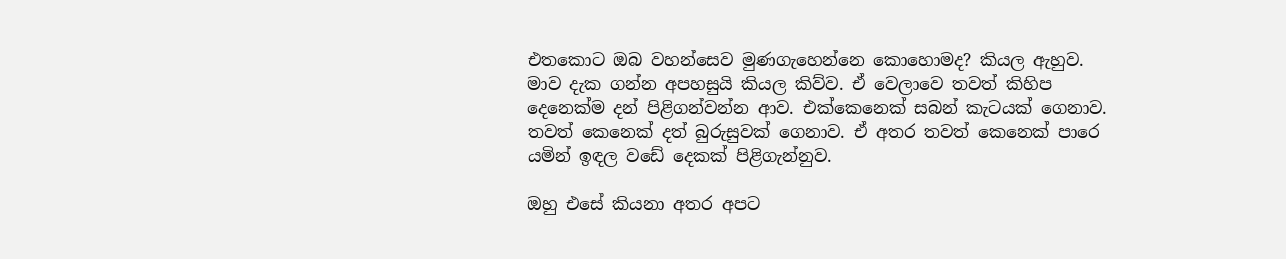එතකොට ඔබ වහන්සෙව මුණගැහෙන්නෙ කොහොමද? කියල ඇහුව.
මාව දැක ගන්න අපහසුයි කියල කිව්ව. ඒ වෙලාවෙ තවත් කිහිප දෙනෙක්ම දන් පිළිගන්වන්න ආව. එක්කෙනෙක් සබන් කැටයක් ගෙනාව. තවත් කෙනෙක් දත් බුරුසුවක් ගෙනාව. ඒ අතර තවත් කෙනෙක් පාරෙ යමින් ඉඳල වඩේ දෙකක් පිළිගැන්නුව.

ඔහු එසේ කියනා අතර අපට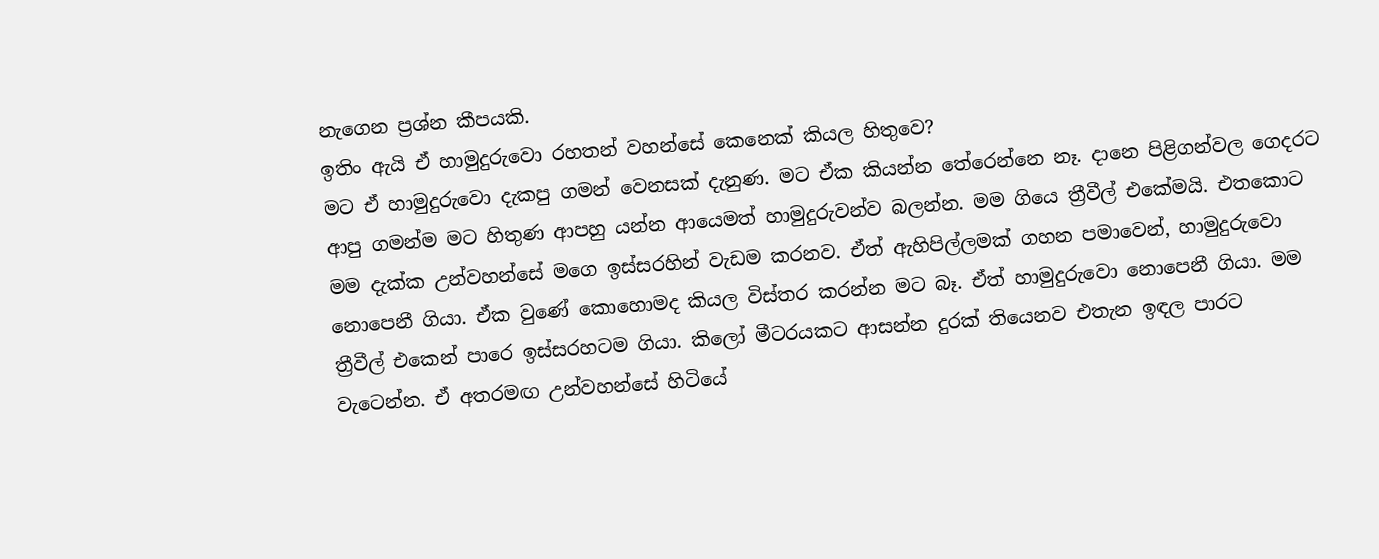නැගෙන ප්‍රශ්න කීපයකි.
ඉතිං ඇයි ඒ හාමුදුරුවො රහතන් වහන්සේ කෙනෙක් කියල හිතුවෙ?
මට ඒ හාමුදුරුවො දැකපු ගමන් වෙනසක් දැනුණ. මට ඒක කියන්න තේරෙන්නෙ නෑ. දානෙ පිළිගන්වල ගෙදරට ආපු ගමන්ම මට හිතුණ ආපහු යන්න ආයෙමත් හාමුදුරුවන්ව බලන්න. මම ගියෙ ත්‍රීවීල් එකේමයි. එතකොට මම දැක්ක උන්වහන්සේ මගෙ ඉස්සරහින් වැඩම කරනව. ඒත් ඇහිපිල්ලමක් ගහන පමාවෙන්, හාමුදුරුවො නොපෙනී ගියා. ඒක වුණේ කොහොමද කියල විස්තර කරන්න මට බෑ. ඒත් හාමුදුරුවො නොපෙනී ගියා. මම ත්‍රීවීල් එකෙන් පාරෙ ඉස්සරහටම ගියා. කිලෝ මීටරයකට ආසන්න දුරක් තියෙනව එතැන ඉඳල පාරට වැටෙන්න. ඒ අතරමඟ උන්වහන්සේ හිටියේ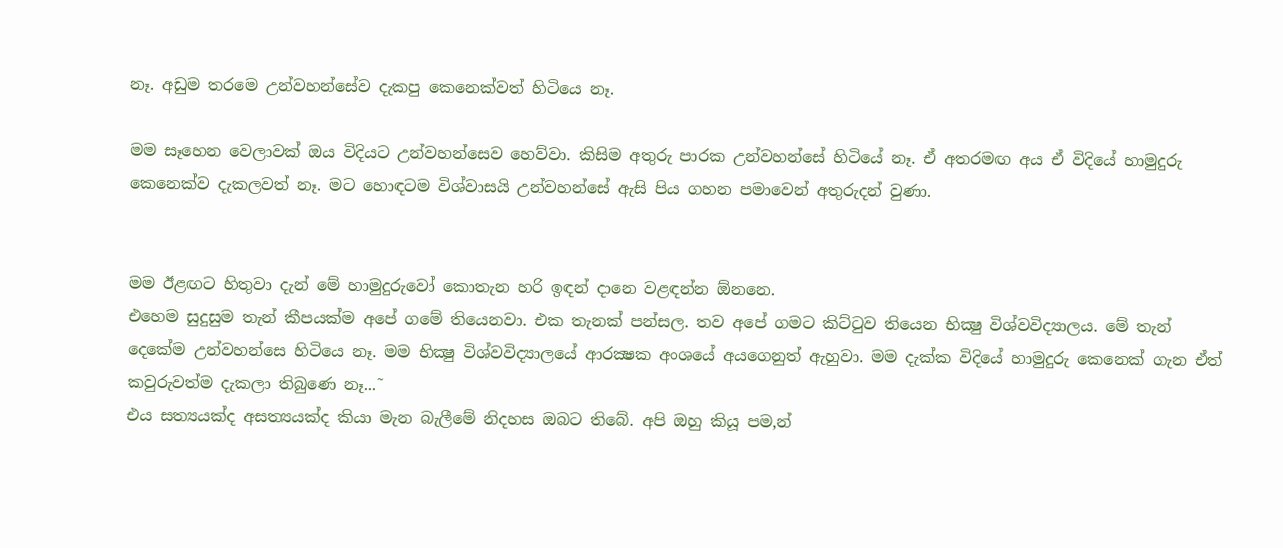නෑ. අඩුම තරමෙ උන්වහන්සේව දැකපු කෙනෙක්වත් හිටියෙ නෑ.

මම සෑහෙන වෙලාවක් ඔය විදියට උන්වහන්සෙව හෙව්වා. කිසිම අතුරු පාරක උන්වහන්සේ හිටියේ නෑ. ඒ අතරමඟ අය ඒ විදියේ හාමුදුරු කෙනෙක්ව දැකලවත් නෑ. මට හොඳටම විශ්වාසයි උන්වහන්සේ ඇසි පිය ගහන පමාවෙන් අතුරුදන් වුණා.


මම ඊළඟට හිතුවා දැන් මේ හාමුදුරුවෝ කොතැන හරි ඉඳන් දානෙ වළඳන්න ඕනනෙ.
එහෙම සුදුසුම තැන් කීපයක්ම අපේ ගමේ තියෙනවා. එක තැනක් පන්සල. තව අපේ ගමට කිට්ටුව තියෙන භික්‍ෂු විශ්වවිද්‍යාලය. මේ තැන් දෙකේම උන්වහන්සෙ හිටියෙ නෑ. මම භික්‍ෂු විශ්වවිද්‍යාලයේ ආරක්‍ෂක අංශයේ අයගෙනුත් ඇහුවා. මම දැක්ක විදියේ හාමුදුරු කෙනෙක් ගැන ඒත් කවුරුවත්ම දැකලා තිබුණෙ නෑ...˜
එය සත්‍යයක්ද අසත්‍යයක්ද කියා මැන බැලීමේ නිදහස ඔබට තිබේ. අපි ඔහු කියූ පම‚න්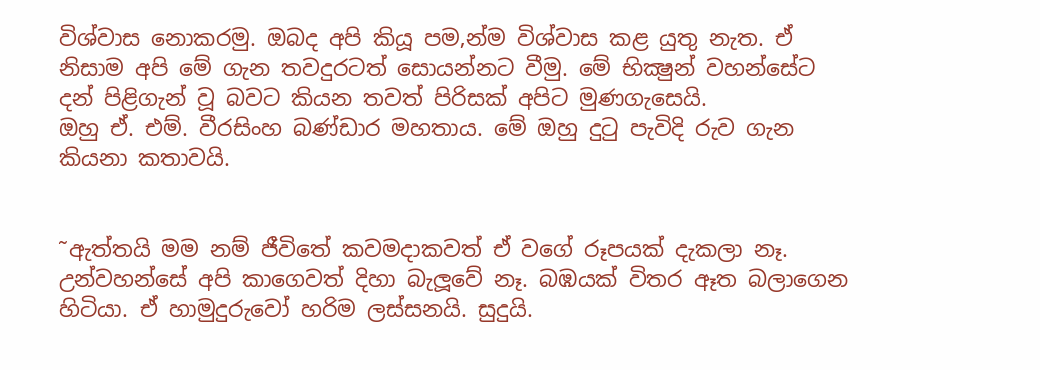විශ්වාස නොකරමු. ඔබද අපි කියූ පම‚න්ම විශ්වාස කළ යුතු නැත. ඒ නිසාම අපි මේ ගැන තවදුරටත් සොයන්නට වීමු. මේ භික්‍ෂුන් වහන්සේට දන් පිළිගැන් වූ බවට කියන තවත් පිරිසක් අපිට මුණගැසෙයි.
ඔහු ඒ. එම්. වීරසිංහ බණ්ඩාර මහතාය. මේ ඔහු දුටු පැවිදි රුව ගැන කියනා කතාවයි.


˜ඇත්තයි මම නම් ජීවිතේ කවමදාකවත් ඒ වගේ රූපයක් දැකලා නෑ. උන්වහන්සේ අපි කාගෙවත් දිහා බැලූ‍වේ නෑ. බඹයක් විතර ඈත බලාගෙන හිටියා. ඒ හාමුදුරුවෝ හරිම ලස්සනයි. සුදුයි.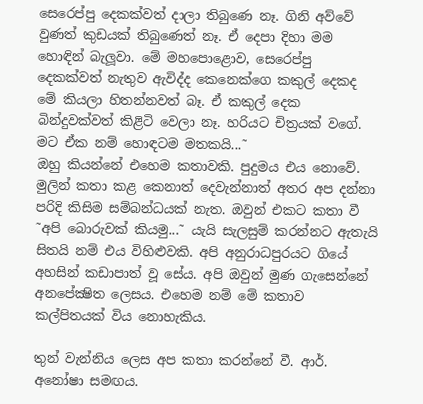සෙරෙප්පු දෙකක්වත් දාලා තිබුණෙ නෑ. ගිනි අව්වේ වුණත් කුඩයක් තිබුණෙත් නෑ. ඒ දෙපා දිහා මම හොඳින් බැලූ‍වා. මේ මහපොළොව, සෙරෙප්පු දෙකක්වත් නැතුව ඇවිද්ද කෙනෙක්ගෙ කකුල් දෙකද මේ කියලා හිතන්නවත් බෑ. ඒ කකුල් දෙක බින්දුවක්වත් කිළිටි වෙලා නෑ. හරියට චිත්‍රයක් වගේ. මට ඒක නම් හොඳටම මතකයි...˜
ඔහු කියන්නේ එහෙම කතාවකි. පුදුමය එය නොවේ. මුලින් කතා කළ කෙනාත් දෙවැන්නාත් අතර අප දන්නා පරිදි කිසිම සම්බන්ධයක් නැත. ඔවුන් එකට කතා වී
˜අපි බොරුවක් කියමු...˜ යැයි සැලසුම් කරන්නට ඇතැයි සිතයි නම් එය විහිළුවකි. අපි අනුරාධපුරයට ගියේ අහසින් කඩාපාත් වූ සේය. අපි ඔවුන් මුණ ගැසෙන්නේ අනපේක්‍ෂිත ලෙසය. එහෙම නම් මේ කතාව කල්පිතයක් විය නොහැකිය.

තුන් වැන්නිය ලෙස අප කතා කරන්නේ වී. ආර්. අනෝෂා සමඟය.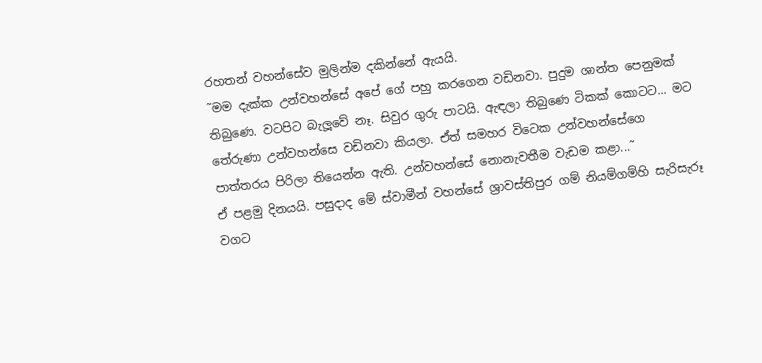රහතන් වහන්සේව මුලින්ම දකින්නේ ඇයයි.
˜මම දැක්ක උන්වහන්සේ අපේ ගේ පහු කරගෙන වඩිනවා. පුදුම ශාන්ත පෙනුමක් තිබුණෙ. වටපිට බැලූ‍වේ නෑ. සිවුර ගුරු පාටයි. ඇඳලා තිබුණෙ ටිකක් කොටට... මට තේරුණා උන්වහන්සෙ වඩිනවා කියලා. ඒත් සමහර විටෙක උන්වහන්සේගෙ පාත්තරය පිරිලා තියෙන්න ඇති. උන්වහන්සේ නොනැවතීම වැඩම කළා...˜
ඒ පළමු දිනයයි. පසුදාද මේ ස්වාමීන් වහන්සේ ශ්‍රාවස්තිපුර ගම් නියම්ගම්හි සැරිසැරූ වගට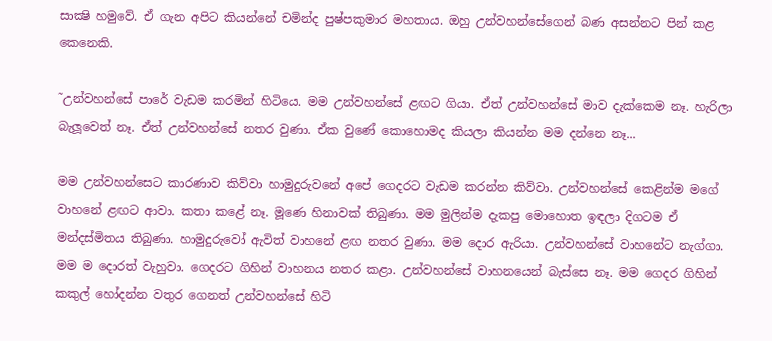සාක්‍ෂි හමුවේ. ඒ ගැන අපිට කියන්නේ චමින්ද පුෂ්පකුමාර මහතාය. ඔහු උන්වහන්සේගෙන් බණ අසන්නට පින් කළ කෙනෙකි.

˜උන්වහන්සේ පාරේ වැඩම කරමින් හිටියෙ. මම උන්වහන්සේ ළඟට ගියා. ඒත් උන්වහන්සේ මාව දැක්කෙම නෑ. හැරිලා බැලූ‍වෙත් නෑ. ඒත් උන්වහන්සේ නතර වුණා. ඒක වුණේ කොහොමද කියලා කියන්න මම දන්නෙ නෑ...

මම උන්වහන්සෙට කාරණාව කිව්වා හාමුදුරුවනේ අපේ ගෙදරට වැඩම කරන්න කිව්වා. උන්වහන්සේ කෙළින්ම මගේ වාහනේ ළඟට ආවා. කතා කළේ නෑ. මූණෙ හිනාවක් තිබුණා. මම මුලින්ම දැකපු මොහොත ඉඳලා දිගටම ඒ මන්දස්මිතය තිබුණා. හාමුදුරුවෝ ඇවිත් වාහනේ ළඟ නතර වුණා. මම ‍දොර ඇරියා. උන්වහන්සේ වාහනේට නැග්ගා. මම ම ‍දොරත් වැහුවා. ගෙදරට ගිහින් වාහනය නතර කළා. උන්වහන්සේ වාහනයෙන් බැස්සෙ නෑ. මම ගෙදර ගිහින් කකුල් හෝදන්න වතුර ගෙනත් උන්වහන්සේ හිටි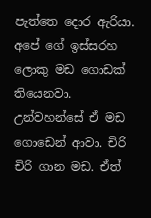පැත්තෙ ‍දොර ඇරියා. අපේ ගේ ඉස්සරහ ලොකු මඩ ගොඩක් තියෙනවා. උන්වහන්සේ ඒ මඩ ගොඩෙන් ආවා. චිරි චිරි ගාන මඩ. ඒත්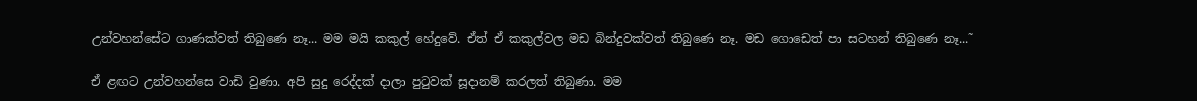උන්වහන්සේට ගාණක්වත් තිබුණෙ නෑ... මම මයි කකුල් හේදුවේ. ඒත් ඒ කකුල්වල මඩ බින්දුවක්වත් තිබුණෙ නෑ. මඩ ගොඩෙත් පා සටහන් තිබුණෙ නෑ...˜

ඒ ළඟට උන්වහන්සෙ වාඩි වුණා. අපි සුදු රෙද්දක් දාලා පුටුවක් සූදානම් කරලත් තිබුණා. මම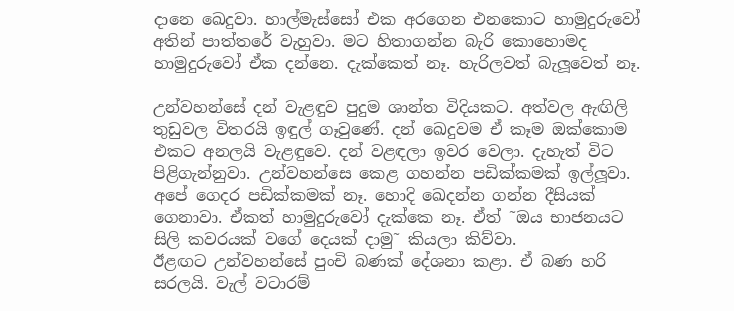දානෙ ඛෙදුවා. හාල්මැස්සෝ එක අරගෙන එනකොට හාමුදුරුවෝ අතින් පාත්තරේ වැහුවා. මට හිතාගන්න බැරි කොහොමද හාමුදුරුවෝ ඒක දන්නෙ. දැක්කෙත් නෑ. හැරිලවත් බැලූ‍වෙත් නෑ.

උන්වහන්සේ දන් වැළඳුව පුදුම ශාන්ත විදියකට. අත්වල ඇඟිලි තුඩුවල විතරයි ඉඳුල් ගෑවුණේ. දන් ඛෙදුවම ඒ කෑම ඔක්කොම එකට අනලයි වැළඳුවෙ. දන් වළඳලා ඉවර වෙලා. දැහැත් විට පිළිගැන්නුවා. උන්වහන්සෙ කෙළ ගහන්න පඩික්කමක් ඉල්ලූ‍වා. අපේ ගෙදර පඩික්කමක් නෑ. හොදි ඛෙදන්න ගන්න දීසියක් ගෙනාවා. ඒකත් හාමුදුරුවෝ දැක්කෙ නෑ. ඒත් ˜ඔය භාජනයට සිලි කවරයක් වගේ දෙයක් දාමු˜ කියලා කිව්වා.
ඊළඟට උන්වහන්සේ පුංචි බණක් දේශනා කළා. ඒ බණ හරි සරලයි. වැල් වටාරම්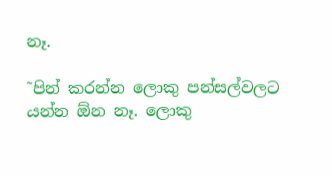නෑ.

˜පින් කරන්න ලොකු පන්සල්වලට යන්න ඕන නෑ. ලොකු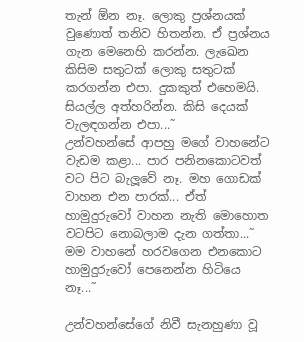තැන් ඕන නෑ. ලොකු ප්‍රශ්නයක් වුණොත් තනිව හිතන්න. ඒ ප්‍රශ්නය ගැන මෙනෙහි කරන්න. ලැඛෙන කිසිම සතුටක් ලොකු සතුටක් කරගන්න එපා. දුකකුත් එහෙමයි. සියල්ල අත්හරින්න. කිසි දෙයක් වැලඳගන්න එපා...˜
උන්වහන්සේ ආපහු මගේ වාහනේට වැඩම කළා... පාර පනිනකොටවත් වට පිට බැලූ‍වේ නෑ. මහ ගොඩක් වාහන එන පාරක්... ඒත් හාමුදුරුවෝ වාහන නැති මොහොත වටපිට නොබලාම දැන ගත්තා...˜
මම වාහනේ හරවගෙන එනකොට හාමුදුරුවෝ පෙනෙන්න හිටියෙ නෑ...˜

උන්වහන්සේගේ නිවී සැනහුණා වූ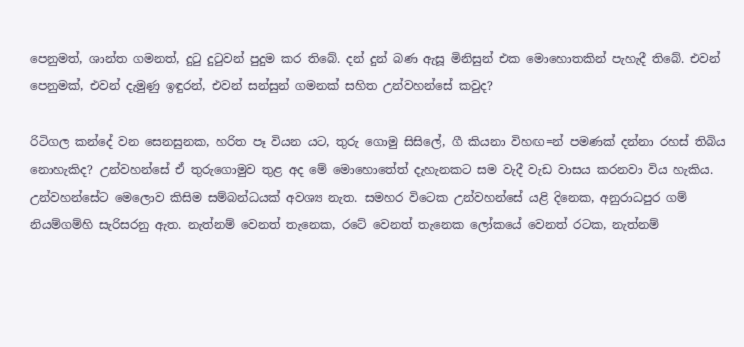පෙනුමත්, ශාන්ත ගමනත්, දුටු දුටුවන් පුදුම කර තිබේ. දන් දුන් බණ ඇසූ මිනිසුන් එක මොහොතකින් පැහැදී තිබේ. එවන් පෙනුමක්, එවන් දැමුණු ඉඳුරන්, එවන් සන්සුන් ගමනක් සහිත උන්වහන්සේ කවුද?

රිටිගල කන්දේ වන සෙනසුනක, හරිත පෑ වියන යට, තුරු ගොමු සිසිලේ, ගී කියනා විහඟ=න් පමණක් දන්නා රහස් තිබිය නොහැකිද? උන්වහන්සේ ඒ තුරුගොමුව තුළ අද මේ මොහොතේත් දැහැනකට සම වැදී වැඩ වාසය කරනවා විය හැකිය. උන්වහන්සේට මෙලොව කිසිම සම්බන්ධයක් අවශ්‍ය නැත. සමහර විටෙක උන්වහන්සේ යළි දිනෙක, අනුරාධපුර ගම් නියම්ගම්හි සැරිසරනු ඇත. නැත්නම් වෙනත් තැනෙක, රටේ වෙනත් තැනෙක ලෝකයේ වෙනත් රටක, නැත්නම්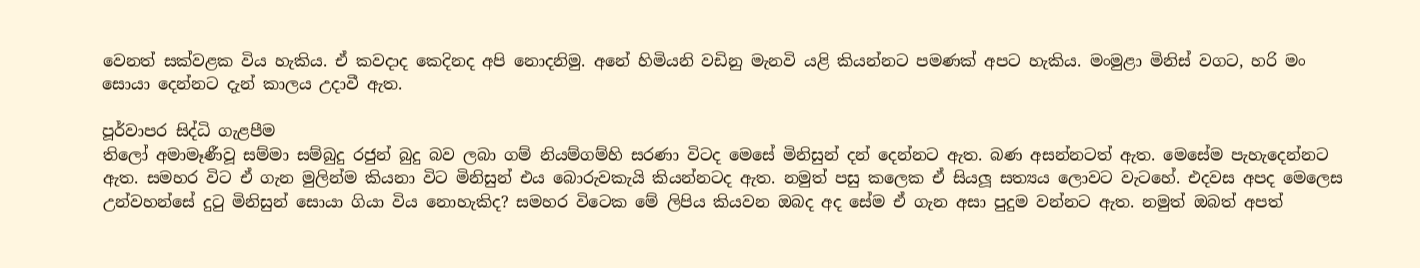වෙනත් සක්වළක විය හැකිය. ඒ කවදාද කෙදිනද අපි නොදනිමු. අනේ හිමියනි වඩිනු මැනවි යළි කියන්නට පමණක් අපට හැකිය. මංමුළා මිනිස් වගට, හරි මං සොයා දෙන්නට දැන් කාලය උදාවී ඇත.

පූර්වාපර සිද්ධි ගැළපීම
තිලෝ අමාමෑණීවූ සම්මා සම්බුදු රජුන් බුදු බව ලබා ගම් නියම්ගම්හි සරණා විටද මෙසේ මිනිසුන් දන් දෙන්නට ඇත. බණ අසන්නටත් ඇත. මෙසේම පැහැදෙන්නට ඇත. සමහර විට ඒ ගැන මුලින්ම කියනා විට මිනිසුන් එය බොරුවකැයි කියන්නටද ඇත. නමුත් පසු කලෙක ඒ සියලූ‍ සත්‍යය ලොවට වැටහේ. එදවස අපද මෙලෙස උන්වහන්සේ දුටු මිනිසුන් සොයා ගියා විය නොහැකිද? සමහර විටෙක මේ ලිපිය කියවන ඔබද අද සේම ඒ ගැන අසා පුදුම වන්නට ඇත. නමුත් ඔබත් අපත්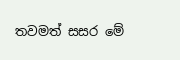තවමත් සසර මේ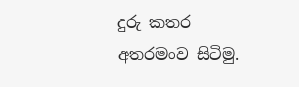දුරු කතර අතරමංව සිටිමු.